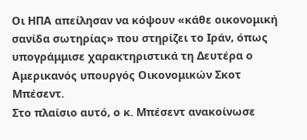Οι ΗΠΑ απείλησαν να κόψουν «κάθε οικονομική σανίδα σωτηρίας» που στηρίζει το Ιράν, όπως υπογράμμισε χαρακτηριστικά τη Δευτέρα ο Αμερικανός υπουργός Οικονομικών Σκοτ Μπέσεντ.
Στο πλαίσιο αυτό, ο κ. Μπέσεντ ανακοίνωσε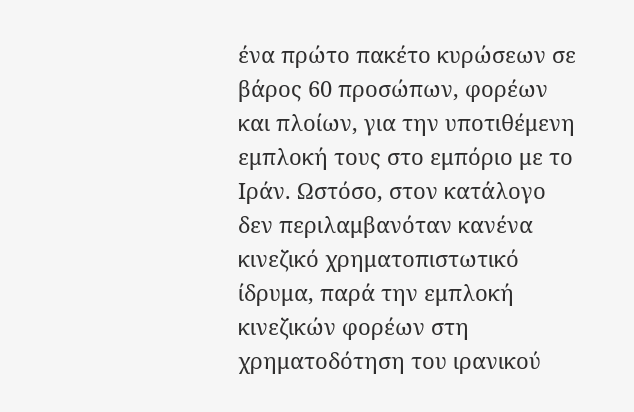ένα πρώτο πακέτο κυρώσεων σε βάρος 60 προσώπων, φορέων και πλοίων, για την υποτιθέμενη εμπλοκή τους στο εμπόριο με το Ιράν. Ωστόσο, στον κατάλογο δεν περιλαμβανόταν κανένα κινεζικό χρηματοπιστωτικό ίδρυμα, παρά την εμπλοκή κινεζικών φορέων στη χρηματοδότηση του ιρανικού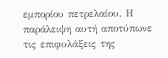εμπορίου πετρελαίου. Η παράλειψη αυτή αποτύπωνε τις επιφυλάξεις της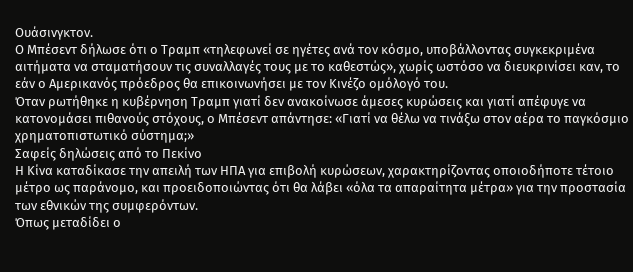Ουάσινγκτον.
Ο Μπέσεντ δήλωσε ότι ο Τραμπ «τηλεφωνεί σε ηγέτες ανά τον κόσμο, υποβάλλοντας συγκεκριμένα αιτήματα να σταματήσουν τις συναλλαγές τους με το καθεστώς», χωρίς ωστόσο να διευκρινίσει καν, το εάν ο Αμερικανός πρόεδρος θα επικοινωνήσει με τον Κινέζο ομόλογό του.
Όταν ρωτήθηκε η κυβέρνηση Τραμπ γιατί δεν ανακοίνωσε άμεσες κυρώσεις και γιατί απέφυγε να κατονομάσει πιθανούς στόχους, ο Μπέσεντ απάντησε: «Γιατί να θέλω να τινάξω στον αέρα το παγκόσμιο χρηματοπιστωτικό σύστημα;»
Σαφείς δηλώσεις από το Πεκίνο
Η Κίνα καταδίκασε την απειλή των ΗΠΑ για επιβολή κυρώσεων, χαρακτηρίζοντας οποιοδήποτε τέτοιο μέτρο ως παράνομο, και προειδοποιώντας ότι θα λάβει «όλα τα απαραίτητα μέτρα» για την προστασία των εθνικών της συμφερόντων.
Όπως μεταδίδει ο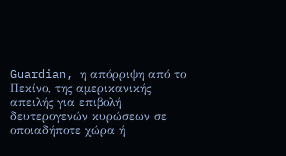Guardian, η απόρριψη από το Πεκίνο, της αμερικανικής απειλής για επιβολή δευτερογενών κυρώσεων σε οποιαδήποτε χώρα ή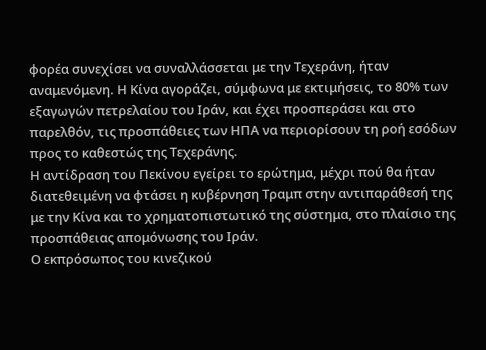φορέα συνεχίσει να συναλλάσσεται με την Τεχεράνη, ήταν αναμενόμενη. Η Κίνα αγοράζει, σύμφωνα με εκτιμήσεις, το 80% των εξαγωγών πετρελαίου του Ιράν, και έχει προσπεράσει και στο παρελθόν, τις προσπάθειες των ΗΠΑ να περιορίσουν τη ροή εσόδων προς το καθεστώς της Τεχεράνης.
Η αντίδραση του Πεκίνου εγείρει το ερώτημα, μέχρι πού θα ήταν διατεθειμένη να φτάσει η κυβέρνηση Τραμπ στην αντιπαράθεσή της με την Κίνα και το χρηματοπιστωτικό της σύστημα, στο πλαίσιο της προσπάθειας απομόνωσης του Ιράν.
Ο εκπρόσωπος του κινεζικού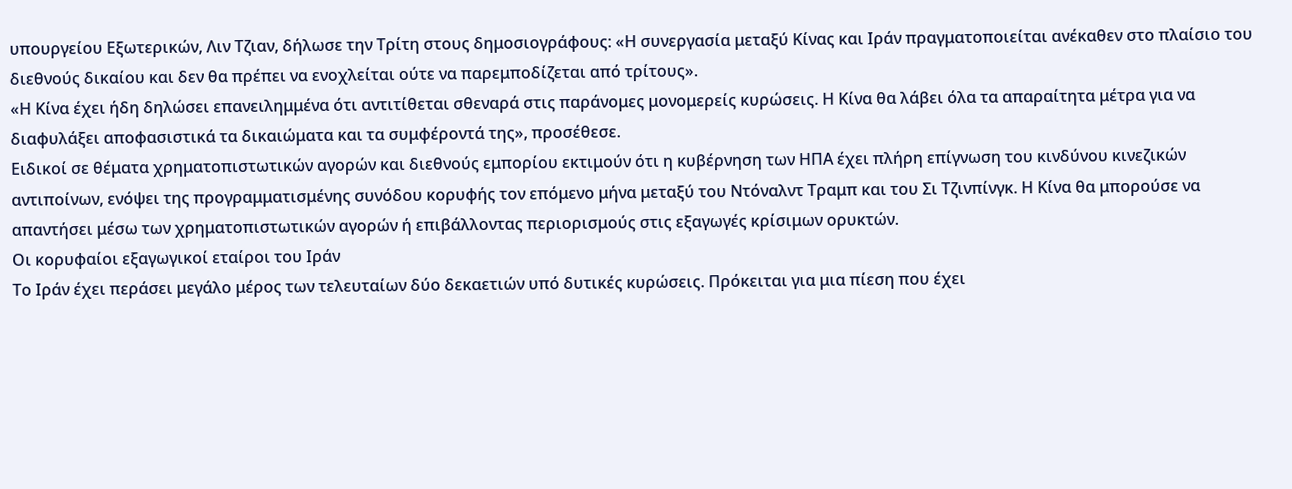υπουργείου Εξωτερικών, Λιν Τζιαν, δήλωσε την Τρίτη στους δημοσιογράφους: «Η συνεργασία μεταξύ Κίνας και Ιράν πραγματοποιείται ανέκαθεν στο πλαίσιο του διεθνούς δικαίου και δεν θα πρέπει να ενοχλείται ούτε να παρεμποδίζεται από τρίτους».
«Η Κίνα έχει ήδη δηλώσει επανειλημμένα ότι αντιτίθεται σθεναρά στις παράνομες μονομερείς κυρώσεις. Η Κίνα θα λάβει όλα τα απαραίτητα μέτρα για να διαφυλάξει αποφασιστικά τα δικαιώματα και τα συμφέροντά της», προσέθεσε.
Ειδικοί σε θέματα χρηματοπιστωτικών αγορών και διεθνούς εμπορίου εκτιμούν ότι η κυβέρνηση των ΗΠΑ έχει πλήρη επίγνωση του κινδύνου κινεζικών αντιποίνων, ενόψει της προγραμματισμένης συνόδου κορυφής τον επόμενο μήνα μεταξύ του Ντόναλντ Τραμπ και του Σι Τζινπίνγκ. Η Κίνα θα μπορούσε να απαντήσει μέσω των χρηματοπιστωτικών αγορών ή επιβάλλοντας περιορισμούς στις εξαγωγές κρίσιμων ορυκτών.
Οι κορυφαίοι εξαγωγικοί εταίροι του Ιράν
Το Ιράν έχει περάσει μεγάλο μέρος των τελευταίων δύο δεκαετιών υπό δυτικές κυρώσεις. Πρόκειται για μια πίεση που έχει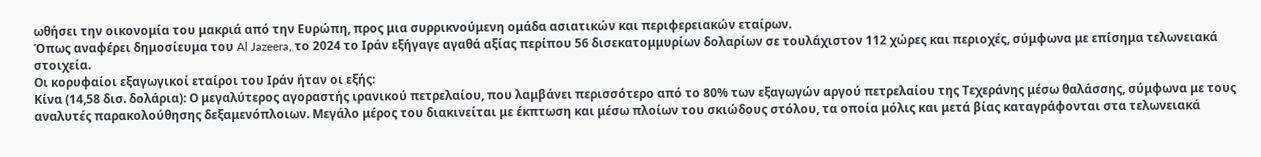ωθήσει την οικονομία του μακριά από την Ευρώπη, προς μια συρρικνούμενη ομάδα ασιατικών και περιφερειακών εταίρων.
Όπως αναφέρει δημοσίευμα του Al Jazeera, το 2024 το Ιράν εξήγαγε αγαθά αξίας περίπου 56 δισεκατομμυρίων δολαρίων σε τουλάχιστον 112 χώρες και περιοχές, σύμφωνα με επίσημα τελωνειακά στοιχεία.
Οι κορυφαίοι εξαγωγικοί εταίροι του Ιράν ήταν οι εξής:
Κίνα (14,58 δισ. δολάρια): Ο μεγαλύτερος αγοραστής ιρανικού πετρελαίου, που λαμβάνει περισσότερο από το 80% των εξαγωγών αργού πετρελαίου της Τεχεράνης μέσω θαλάσσης, σύμφωνα με τους αναλυτές παρακολούθησης δεξαμενόπλοιων. Μεγάλο μέρος του διακινείται με έκπτωση και μέσω πλοίων του σκιώδους στόλου, τα οποία μόλις και μετά βίας καταγράφονται στα τελωνειακά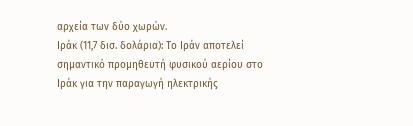αρχεία των δύο χωρών.
Ιράκ (11,7 δισ. δολάρια): Το Ιράν αποτελεί σημαντικό προμηθευτή φυσικού αερίου στο Ιράκ για την παραγωγή ηλεκτρικής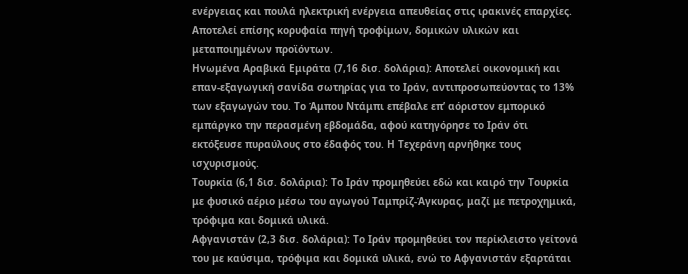ενέργειας και πουλά ηλεκτρική ενέργεια απευθείας στις ιρακινές επαρχίες. Αποτελεί επίσης κορυφαία πηγή τροφίμων, δομικών υλικών και μεταποιημένων προϊόντων.
Ηνωμένα Αραβικά Εμιράτα (7,16 δισ. δολάρια): Αποτελεί οικονομική και επαν-εξαγωγική σανίδα σωτηρίας για το Ιράν, αντιπροσωπεύοντας το 13% των εξαγωγών του. Το Άμπου Ντάμπι επέβαλε επ’ αόριστον εμπορικό εμπάργκο την περασμένη εβδομάδα, αφού κατηγόρησε το Ιράν ότι εκτόξευσε πυραύλους στο έδαφός του. Η Τεχεράνη αρνήθηκε τους ισχυρισμούς.
Τουρκία (6,1 δισ. δολάρια): Το Ιράν προμηθεύει εδώ και καιρό την Τουρκία με φυσικό αέριο μέσω του αγωγού Ταμπρίζ-Άγκυρας, μαζί με πετροχημικά, τρόφιμα και δομικά υλικά.
Αφγανιστάν (2,3 δισ. δολάρια): Το Ιράν προμηθεύει τον περίκλειστο γείτονά του με καύσιμα, τρόφιμα και δομικά υλικά, ενώ το Αφγανιστάν εξαρτάται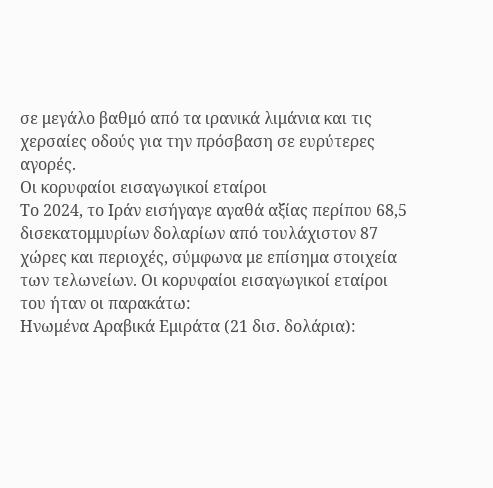σε μεγάλο βαθμό από τα ιρανικά λιμάνια και τις χερσαίες οδούς για την πρόσβαση σε ευρύτερες αγορές.
Οι κορυφαίοι εισαγωγικοί εταίροι
Το 2024, το Ιράν εισήγαγε αγαθά αξίας περίπου 68,5 δισεκατομμυρίων δολαρίων από τουλάχιστον 87 χώρες και περιοχές, σύμφωνα με επίσημα στοιχεία των τελωνείων. Οι κορυφαίοι εισαγωγικοί εταίροι του ήταν οι παρακάτω:
Ηνωμένα Αραβικά Εμιράτα (21 δισ. δολάρια):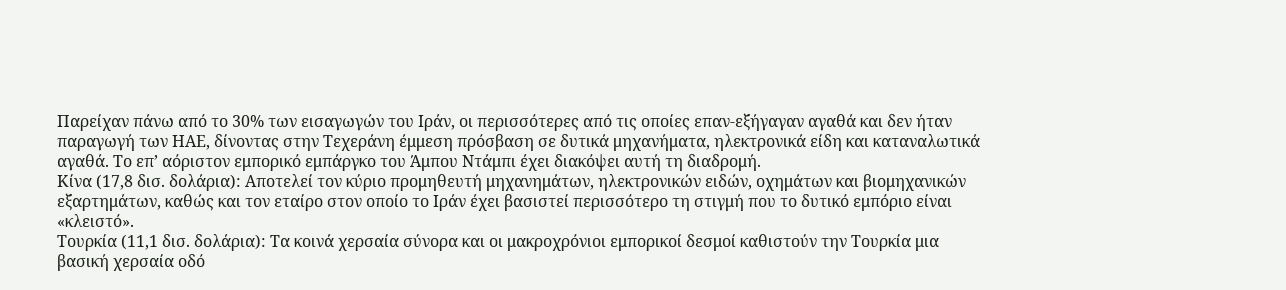Παρείχαν πάνω από το 30% των εισαγωγών του Ιράν, οι περισσότερες από τις οποίες επαν-εξήγαγαν αγαθά και δεν ήταν παραγωγή των ΗΑΕ, δίνοντας στην Τεχεράνη έμμεση πρόσβαση σε δυτικά μηχανήματα, ηλεκτρονικά είδη και καταναλωτικά αγαθά. Το επ’ αόριστον εμπορικό εμπάργκο του Άμπου Ντάμπι έχει διακόψει αυτή τη διαδρομή.
Κίνα (17,8 δισ. δολάρια): Αποτελεί τον κύριο προμηθευτή μηχανημάτων, ηλεκτρονικών ειδών, οχημάτων και βιομηχανικών εξαρτημάτων, καθώς και τον εταίρο στον οποίο το Ιράν έχει βασιστεί περισσότερο τη στιγμή που το δυτικό εμπόριο είναι «κλειστό».
Τουρκία (11,1 δισ. δολάρια): Τα κοινά χερσαία σύνορα και οι μακροχρόνιοι εμπορικοί δεσμοί καθιστούν την Τουρκία μια βασική χερσαία οδό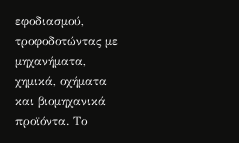εφοδιασμού, τροφοδοτώντας με μηχανήματα, χημικά, οχήματα και βιομηχανικά προϊόντα. Το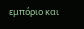εμπόριο και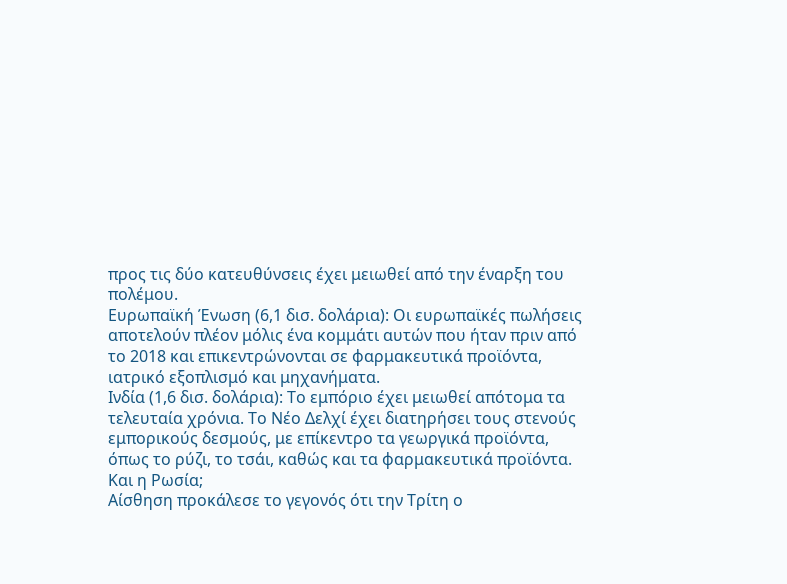προς τις δύο κατευθύνσεις έχει μειωθεί από την έναρξη του πολέμου.
Ευρωπαϊκή Ένωση (6,1 δισ. δολάρια): Οι ευρωπαϊκές πωλήσεις αποτελούν πλέον μόλις ένα κομμάτι αυτών που ήταν πριν από το 2018 και επικεντρώνονται σε φαρμακευτικά προϊόντα, ιατρικό εξοπλισμό και μηχανήματα.
Ινδία (1,6 δισ. δολάρια): Το εμπόριο έχει μειωθεί απότομα τα τελευταία χρόνια. Το Νέο Δελχί έχει διατηρήσει τους στενούς εμπορικούς δεσμούς, με επίκεντρο τα γεωργικά προϊόντα, όπως το ρύζι, το τσάι, καθώς και τα φαρμακευτικά προϊόντα.
Και η Ρωσία;
Αίσθηση προκάλεσε το γεγονός ότι την Τρίτη ο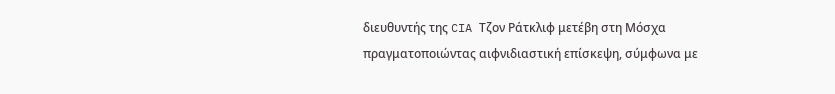διευθυντής της CIA Τζον Ράτκλιφ μετέβη στη Μόσχα πραγματοποιώντας αιφνιδιαστική επίσκεψη, σύμφωνα με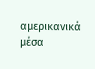αμερικανικά μέσα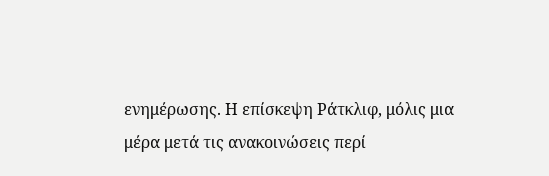ενημέρωσης. Η επίσκεψη Ράτκλιφ, μόλις μια μέρα μετά τις ανακοινώσεις περί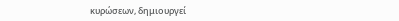κυρώσεων, δημιουργεί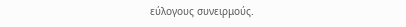εύλογους συνειρμούς.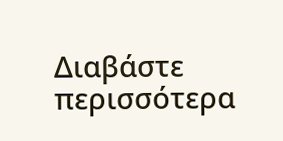Διαβάστε περισσότερα